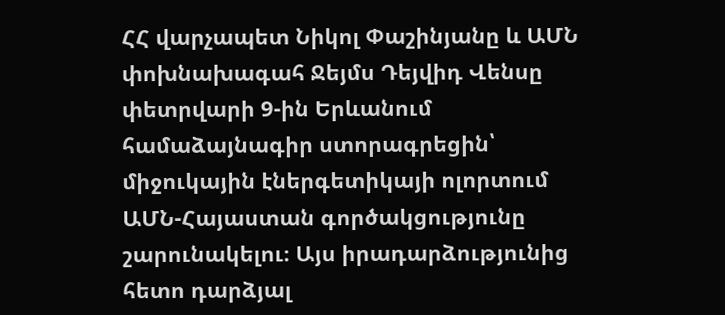ՀՀ վարչապետ Նիկոլ Փաշինյանը և ԱՄՆ փոխնախագահ Ջեյմս Դեյվիդ Վենսը փետրվարի 9-ին Երևանում համաձայնագիր ստորագրեցին՝ միջուկային էներգետիկայի ոլորտում ԱՄՆ-Հայաստան գործակցությունը շարունակելու։ Այս իրադարձությունից հետո դարձյալ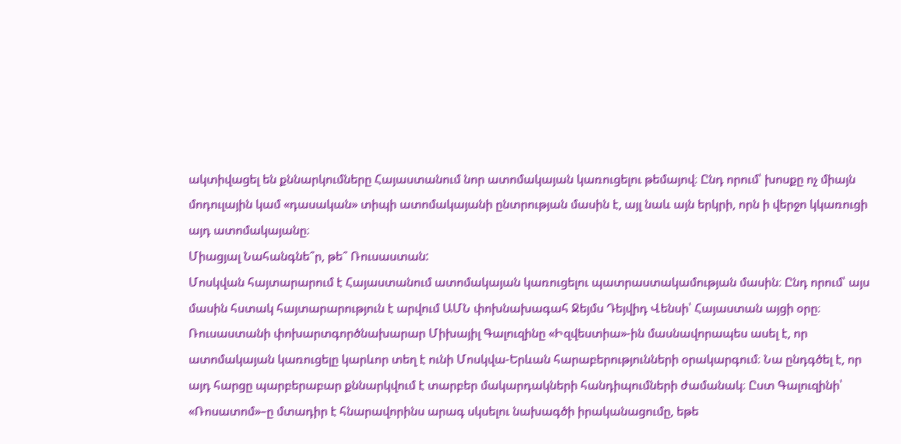ակտիվացել են քննարկումները Հայաստանում նոր ատոմակայան կառուցելու թեմայով։ Ընդ որում՝ խոսքը ոչ միայն մոդուլային կամ «դասական» տիպի ատոմակայանի ընտրության մասին է, այլ նաև այն երկրի, որն ի վերջո կկառուցի այդ ատոմակայանը։
Միացյալ Նահանգնե՞ր, թե՞ Ռուսաստան:
Մոսկվան հայտարարում է Հայաստանում ատոմակայան կառուցելու պատրաստակամության մասին։ Ընդ որում՝ այս մասին հստակ հայտարարություն է արվում ԱՄՆ փոխնախագահ Ջեյմս Դեյվիդ Վենսի՝ Հայաստան այցի օրը։
Ռուսաստանի փոխարտգործնախարար Միխայիլ Գալուզինը «Իզվեստիա»-ին մասնավորապես ասել է, որ ատոմակայան կառուցելը կարևոր տեղ է ունի Մոսկվա-Երևան հարաբերությունների օրակարգում։ Նա ընդգծել է, որ այդ հարցը պարբերաբար քննարկվում է տարբեր մակարդակների հանդիպումների ժամանակ։ Ըստ Գալուզինի՝ «Ռոսատոմ»–ը մտադիր է հնարավորինս արագ սկսելու նախագծի իրականացումը, եթե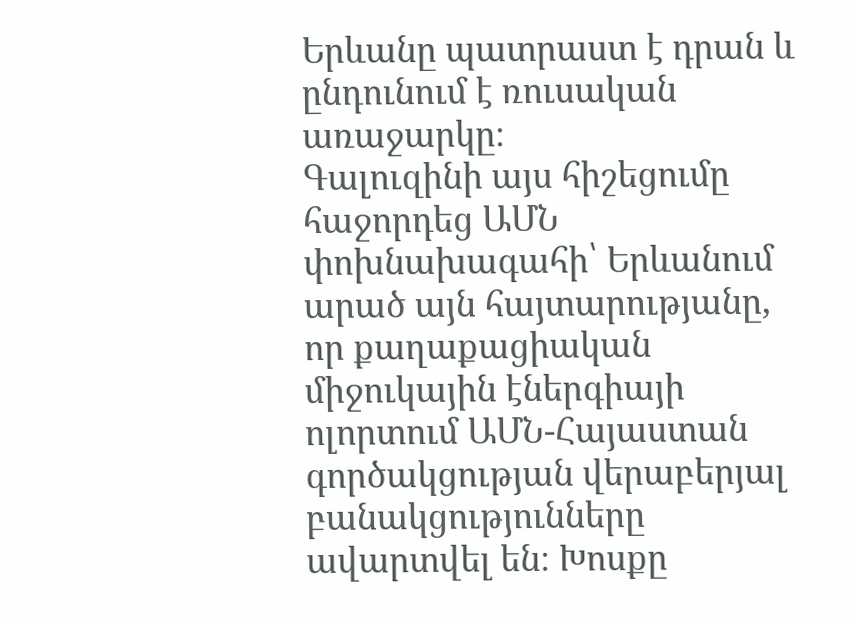Երևանը պատրաստ է դրան և ընդունում է ռուսական առաջարկը։
Գալուզինի այս հիշեցումը հաջորդեց ԱՄՆ փոխնախագահի՝ Երևանում արած այն հայտարությանը, որ քաղաքացիական միջուկային էներգիայի ոլորտում ԱՄՆ-Հայաստան գործակցության վերաբերյալ բանակցությունները ավարտվել են։ Խոսքը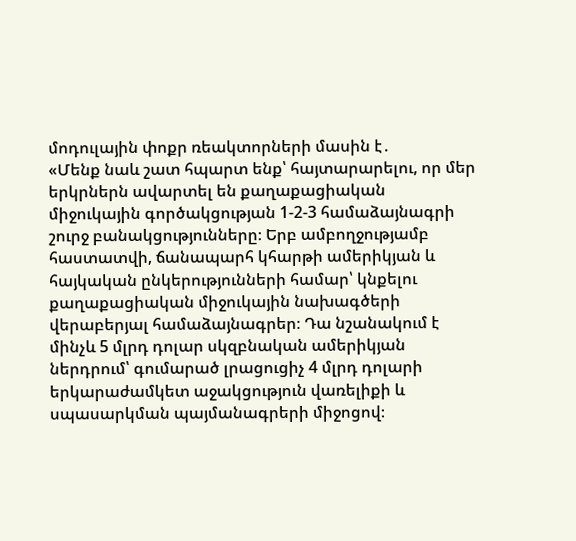մոդուլային փոքր ռեակտորների մասին է․
«Մենք նաև շատ հպարտ ենք՝ հայտարարելու, որ մեր երկրներն ավարտել են քաղաքացիական միջուկային գործակցության 1-2-3 համաձայնագրի շուրջ բանակցությունները։ Երբ ամբողջությամբ հաստատվի, ճանապարհ կհարթի ամերիկյան և հայկական ընկերությունների համար՝ կնքելու քաղաքացիական միջուկային նախագծերի վերաբերյալ համաձայնագրեր։ Դա նշանակում է մինչև 5 մլրդ դոլար սկզբնական ամերիկյան ներդրում՝ գումարած լրացուցիչ 4 մլրդ դոլարի երկարաժամկետ աջակցություն վառելիքի և սպասարկման պայմանագրերի միջոցով։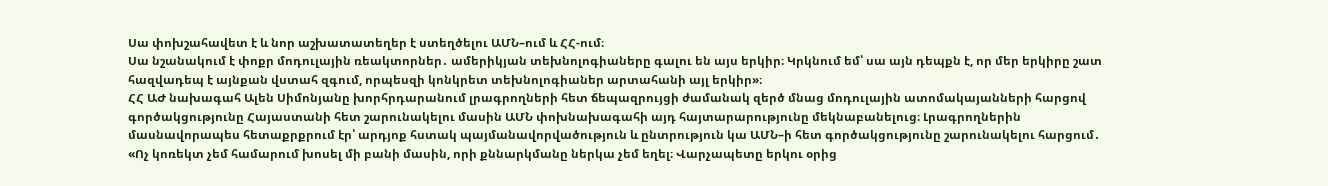Սա փոխշահավետ է և նոր աշխատատեղեր է ստեղծելու ԱՄՆ–ում և ՀՀ-ում։
Սա նշանակում է փոքր մոդուլային ռեակտորներ․ ամերիկյան տեխնոլոգիաները գալու են այս երկիր։ Կրկնում եմ՝ սա այն դեպքն է, որ մեր երկիրը շատ հազվադեպ է այնքան վստահ զգում, որպեսզի կոնկրետ տեխնոլոգիաներ արտահանի այլ երկիր»։
ՀՀ ԱԺ նախագահ Ալեն Սիմոնյանը խորհրդարանում լրագրողների հետ ճեպազրույցի ժամանակ զերծ մնաց մոդուլային ատոմակայանների հարցով գործակցությունը Հայաստանի հետ շարունակելու մասին ԱՄՆ փոխնախագահի այդ հայտարարությունը մեկնաբանելուց։ Լրագրողներին մասնավորապես հետաքրքրում էր՝ արդյոք հստակ պայմանավորվածություն և ընտրություն կա ԱՄՆ–ի հետ գործակցությունը շարունակելու հարցում․
«Ոչ կոռեկտ չեմ համարում խոսել մի բանի մասին, որի քննարկմանը ներկա չեմ եղել։ Վարչապետը երկու օրից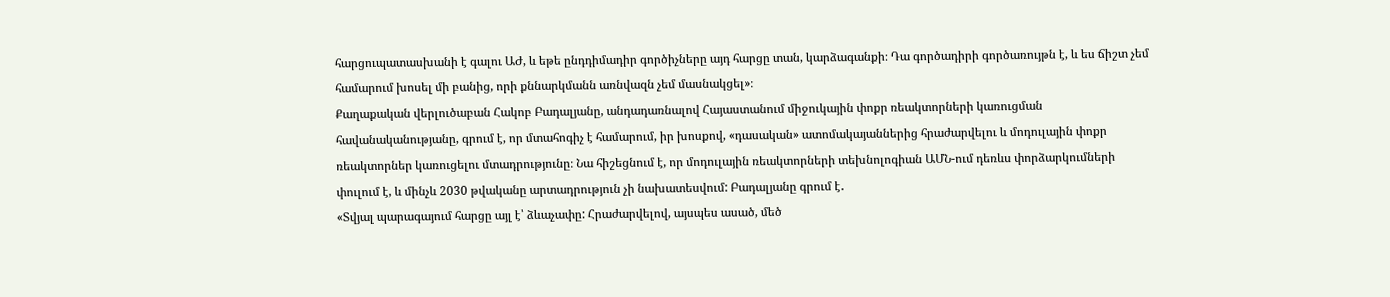հարցուպատասխանի է գալու ԱԺ, և եթե ընդդիմադիր գործիչները այդ հարցը տան, կարձագանքի։ Դա գործադիրի գործառույթն է, և ես ճիշտ չեմ համարում խոսել մի բանից, որի քննարկմանն առնվազն չեմ մասնակցել»։
Քաղաքական վերլուծաբան Հակոբ Բադալյանը, անդադառնալով Հայաստանում միջուկային փոքր ռեակտորների կառուցման հավանականությանը, գրում է, որ մտահոգիչ է համարում, իր խոսքով, «դասական» ատոմակայաններից հրաժարվելու և մոդուլային փոքր ռեակտորներ կառուցելու մտադրությունը։ Նա հիշեցնում է, որ մոդուլային ռեակտորների տեխնոլոգիան ԱՄՆ-ում դեռևս փորձարկումների փուլում է, և մինչև 2030 թվականը արտադրություն չի նախատեսվում: Բադալյանը գրում է․
«Տվյալ պարագայում հարցը այլ է՝ ձևաչափը: Հրաժարվելով, այսպես ասած, մեծ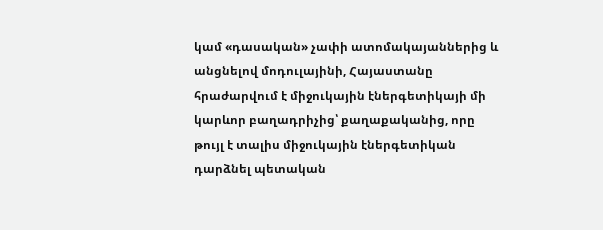կամ «դասական» չափի ատոմակայաններից և անցնելով մոդուլայինի, Հայաստանը հրաժարվում է միջուկային էներգետիկայի մի կարևոր բաղադրիչից՝ քաղաքականից, որը թույլ է տալիս միջուկային էներգետիկան դարձնել պետական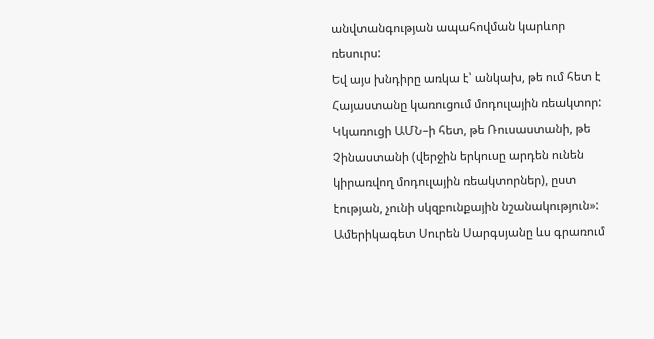անվտանգության ապահովման կարևոր ռեսուրս:
Եվ այս խնդիրը առկա է՝ անկախ, թե ում հետ է Հայաստանը կառուցում մոդուլային ռեակտոր: Կկառուցի ԱՄՆ–ի հետ, թե Ռուսաստանի, թե Չինաստանի (վերջին երկուսը արդեն ունեն կիրառվող մոդուլային ռեակտորներ), ըստ էության, չունի սկզբունքային նշանակություն»:
Ամերիկագետ Սուրեն Սարգսյանը ևս գրառում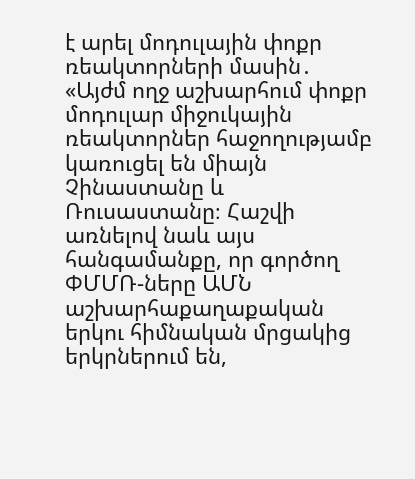է արել մոդուլային փոքր ռեակտորների մասին․
«Այժմ ողջ աշխարհում փոքր մոդուլար միջուկային ռեակտորներ հաջողությամբ կառուցել են միայն Չինաստանը և Ռուսաստանը։ Հաշվի առնելով նաև այս հանգամանքը, որ գործող ՓՄՄՌ-ները ԱՄՆ աշխարհաքաղաքական երկու հիմնական մրցակից երկրներում են,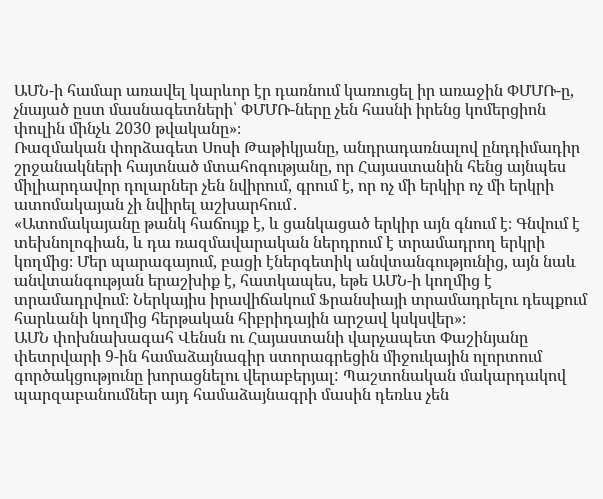ԱՄՆ-ի համար առավել կարևոր էր դառնում կառուցել իր առաջին ՓՄՄՌ-ը, չնայած ըստ մասնագետների՝ ՓՄՄՌ-ները չեն հասնի իրենց կոմերցիոն փուլին մինչև 2030 թվականը»։
Ռազմական փորձագետ Սոսի Թաթիկյանը, անդրադառնալով ընդդիմադիր շրջանակների հայտնած մտահոգությանը, որ Հայաստանին հենց այնպես միլիարդավոր դոլարներ չեն նվիրում, գրում է, որ ոչ մի երկիր ոչ մի երկրի ատոմակայան չի նվիրել աշխարհում․
«Ատոմակայանը թանկ հաճույք է, և ցանկացած երկիր այն գնում է։ Գնվում է տեխնոլոգիան, և դա ռազմավարական ներդրում է տրամադրող երկրի կողմից։ Մեր պարագայում, բացի էներգետիկ անվտանգությունից, այն նաև անվտանգության երաշխիք է, հատկապես, եթե ԱՄՆ-ի կողմից է տրամադրվում։ Ներկայիս իրավիճակում Ֆրանսիայի տրամադրելու դեպքում հարևանի կողմից հերթական հիբրիդային արշավ կսկսվեր»։
ԱՄՆ փոխնախագահ Վենսն ու Հայաստանի վարչապետ Փաշինյանը փետրվարի 9-ին համաձայնագիր ստորագրեցին միջուկային ոլորտում գործակցությունը խորացնելու վերաբերյալ: Պաշտոնական մակարդակով պարզաբանումներ այդ համաձայնագրի մասին դեռևս չեն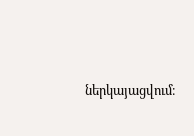ներկայացվում։